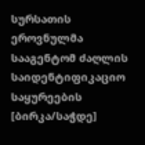სურსათის ეროვნულმა სააგენტომ ძაღლის საიდენტიფიკაციო საყურეების [ბირკა/საჭდე]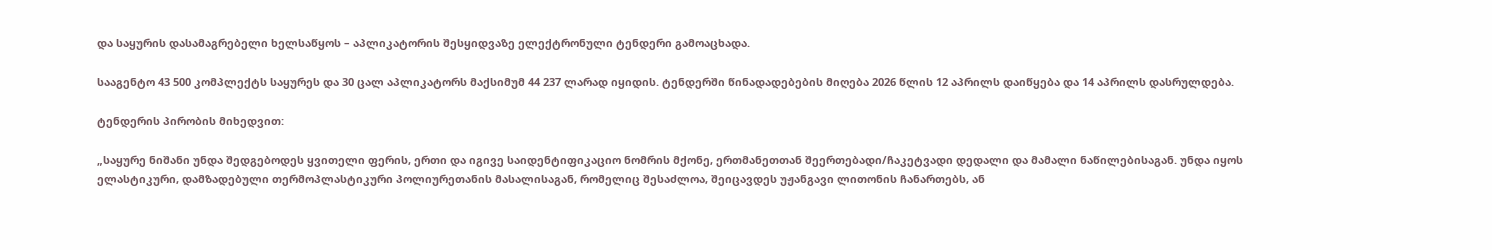და საყურის დასამაგრებელი ხელსაწყოს – აპლიკატორის შესყიდვაზე ელექტრონული ტენდერი გამოაცხადა.

სააგენტო 43 500 კომპლექტს საყურეს და 30 ცალ აპლიკატორს მაქსიმუმ 44 237 ლარად იყიდის. ტენდერში წინადადებების მიღება 2026 წლის 12 აპრილს დაიწყება და 14 აპრილს დასრულდება.

ტენდერის პირობის მიხედვით:

„საყურე ნიშანი უნდა შედგებოდეს ყვითელი ფერის, ერთი და იგივე საიდენტიფიკაციო ნომრის მქონე, ერთმანეთთან შეერთებადი/ჩაკეტვადი დედალი და მამალი ნაწილებისაგან. უნდა იყოს ელასტიკური, დამზადებული თერმოპლასტიკური პოლიურეთანის მასალისაგან, რომელიც შესაძლოა, შეიცავდეს უჟანგავი ლითონის ჩანართებს, ან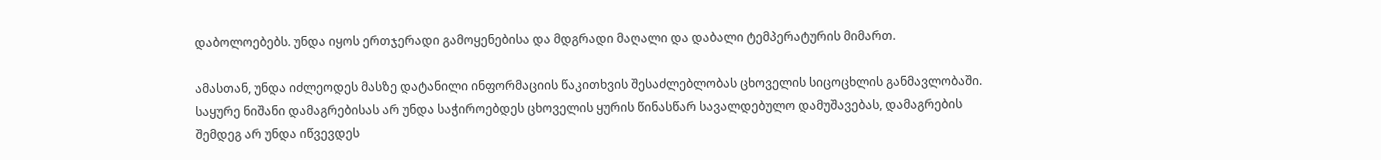დაბოლოებებს. უნდა იყოს ერთჯერადი გამოყენებისა და მდგრადი მაღალი და დაბალი ტემპერატურის მიმართ.

ამასთან, უნდა იძლეოდეს მასზე დატანილი ინფორმაციის წაკითხვის შესაძლებლობას ცხოველის სიცოცხლის განმავლობაში. საყურე ნიშანი დამაგრებისას არ უნდა საჭიროებდეს ცხოველის ყურის წინასწარ სავალდებულო დამუშავებას, დამაგრების შემდეგ არ უნდა იწვევდეს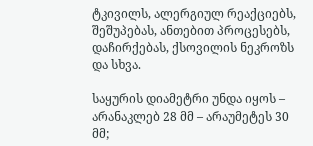ტკივილს, ალერგიულ რეაქციებს, შეშუპებას, ანთებით პროცესებს, დაჩირქებას, ქსოვილის ნეკროზს და სხვა.

საყურის დიამეტრი უნდა იყოს – არანაკლებ 28 მმ – არაუმეტეს 30 მმ;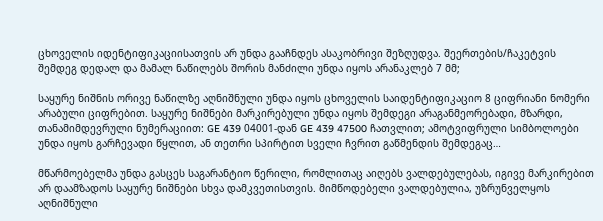ცხოველის იდენტიფიკაციისათვის არ უნდა გააჩნდეს ასაკობრივი შეზღუდვა. შეერთების/ჩაკეტვის შემდეგ დედალ და მამალ ნაწილებს შორის მანძილი უნდა იყოს არანაკლებ 7 მმ;

საყურე ნიშნის ორივე ნაწილზე აღნიშნული უნდა იყოს ცხოველის საიდენტიფიკაციო 8 ციფრიანი ნომერი არაბული ციფრებით. საყურე ნიშნები მარკირებული უნდა იყოს შემდეგი არაგანმეორებადი, მზარდი, თანამიმდევრული ნუმერაციით: GE 439 04001-დან GE 439 47500 ჩათვლით; ამოტვიფრული სიმბოლოები უნდა იყოს გარჩევადი წყლით, ან თეთრი სპირტით სველი ჩვრით გაწმენდის შემდეგაც…

მწარმოებელმა უნდა გასცეს საგარანტიო წერილი, რომლითაც აიღებს ვალდებულებას, იგივე მარკირებით არ დაამზადოს საყურე ნიშნები სხვა დამკვეთისთვის. მიმწოდებელი ვალდებულია, უზრუნველყოს აღნიშნული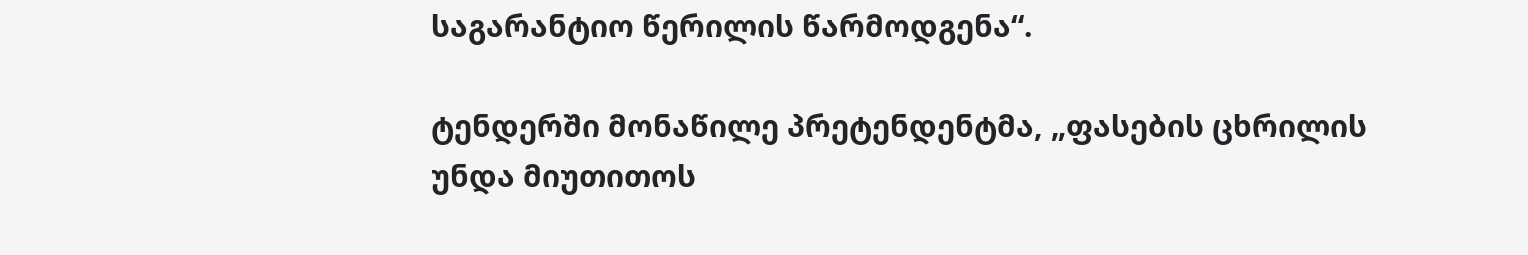საგარანტიო წერილის წარმოდგენა“.

ტენდერში მონაწილე პრეტენდენტმა, „ფასების ცხრილის უნდა მიუთითოს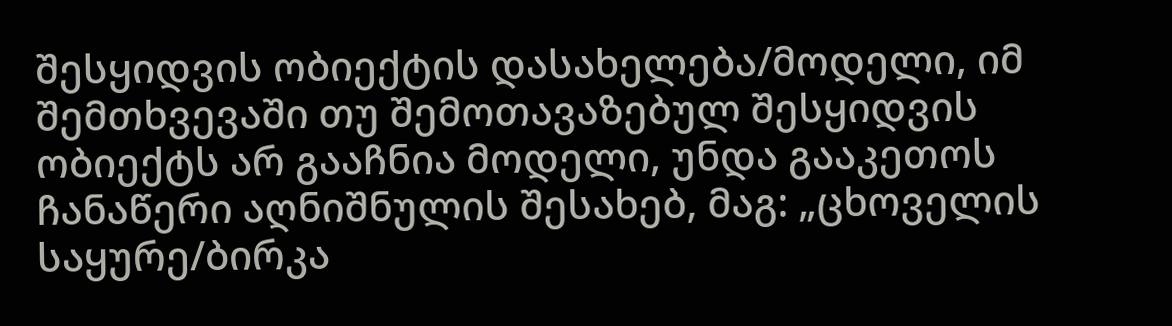შესყიდვის ობიექტის დასახელება/მოდელი, იმ შემთხვევაში თუ შემოთავაზებულ შესყიდვის ობიექტს არ გააჩნია მოდელი, უნდა გააკეთოს ჩანაწერი აღნიშნულის შესახებ, მაგ: „ცხოველის საყურე/ბირკა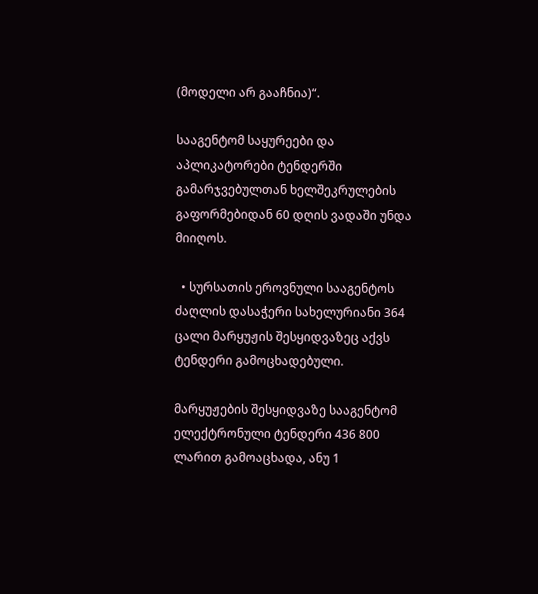(მოდელი არ გააჩნია)“.

სააგენტომ საყურეები და აპლიკატორები ტენდერში გამარჯვებულთან ხელშეკრულების გაფორმებიდან 60 დღის ვადაში უნდა მიიღოს.

  • სურსათის ეროვნული სააგენტოს ძაღლის დასაჭერი სახელურიანი 364 ცალი მარყუჟის შესყიდვაზეც აქვს ტენდერი გამოცხადებული.

მარყუჟების შესყიდვაზე სააგენტომ ელექტრონული ტენდერი 436 800 ლარით გამოაცხადა, ანუ 1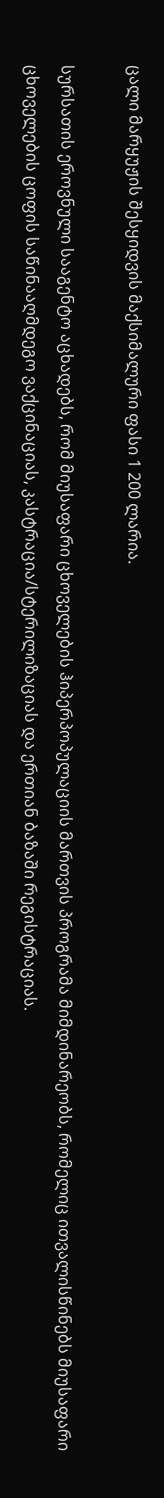ცალი მარყუჟის შესყიდვის მაქსიმალური ფასი 1 200 ლარია.

სურსათის ეროვნული სააგენტო აცხადებს, რომ მიუსაფარი ცხოველების ჰიპერპოპულაციის მართვის პროგრამა მიმდინარეობს, რომელიც ითვალისწინებს მიუსაფარი ცხოველების ცოფის საწინააღმდეგო ვაქცინაციას, კასტრაცია/სტერილიზაციას და ერთიან ბაზაში რეგისტრაციას.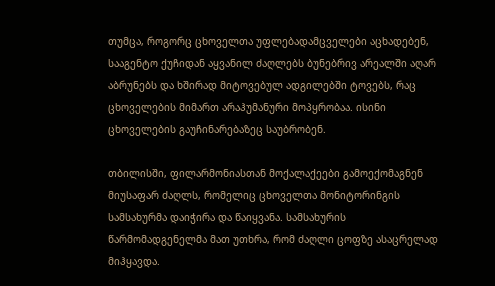თუმცა, როგორც ცხოველთა უფლებადამცველები აცხადებენ, სააგენტო ქუჩიდან აყვანილ ძაღლებს ბუნებრივ არეალში აღარ აბრუნებს და ხშირად მიტოვებულ ადგილებში ტოვებს, რაც ცხოველების მიმართ არაჰუმანური მოპყრობაა. ისინი ცხოველების გაუჩინარებაზეც საუბრობენ.

თბილისში, ფილარმონიასთან მოქალაქეები გამოექომაგნენ მიუსაფარ ძაღლს, რომელიც ცხოველთა მონიტორინგის სამსახურმა დაიჭირა და წაიყვანა. სამსახურის წარმომადგენელმა მათ უთხრა, რომ ძაღლი ცოფზე ასაცრელად მიჰყავდა.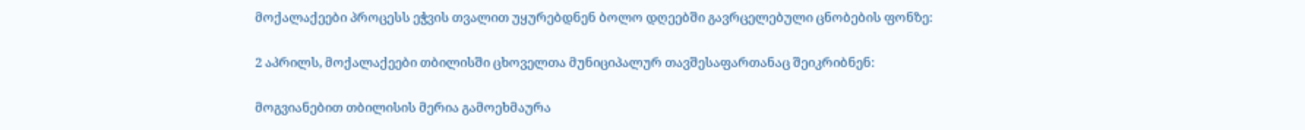მოქალაქეები პროცესს ეჭვის თვალით უყურებდნენ ბოლო დღეებში გავრცელებული ცნობების ფონზე:

2 აპრილს, მოქალაქეები თბილისში ცხოველთა მუნიციპალურ თავშესაფართანაც შეიკრიბნენ:

მოგვიანებით თბილისის მერია გამოეხმაურა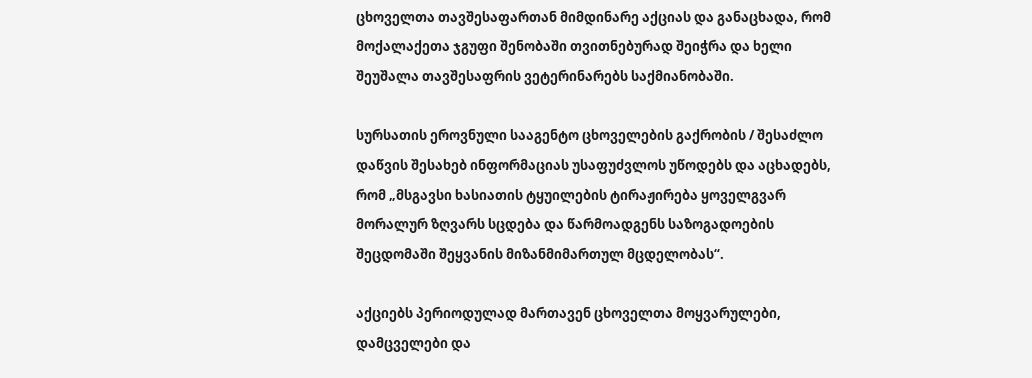ცხოველთა თავშესაფართან მიმდინარე აქციას და განაცხადა, რომ მოქალაქეთა ჯგუფი შენობაში თვითნებურად შეიჭრა და ხელი შეუშალა თავშესაფრის ვეტერინარებს საქმიანობაში.

სურსათის ეროვნული სააგენტო ცხოველების გაქრობის / შესაძლო დაწვის შესახებ ინფორმაციას უსაფუძვლოს უწოდებს და აცხადებს, რომ „მსგავსი ხასიათის ტყუილების ტირაჟირება ყოველგვარ მორალურ ზღვარს სცდება და წარმოადგენს საზოგადოების შეცდომაში შეყვანის მიზანმიმართულ მცდელობას“.

აქციებს პერიოდულად მართავენ ცხოველთა მოყვარულები, დამცველები და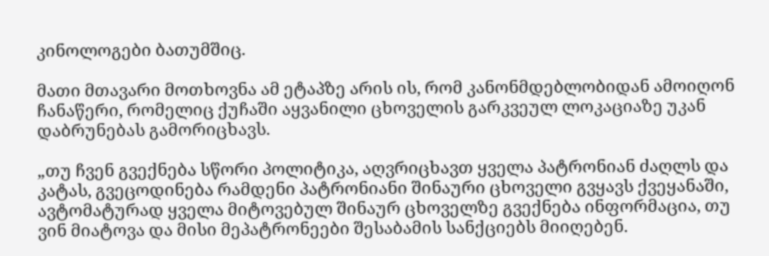კინოლოგები ბათუმშიც.

მათი მთავარი მოთხოვნა ამ ეტაპზე არის ის, რომ კანონმდებლობიდან ამოიღონ ჩანაწერი, რომელიც ქუჩაში აყვანილი ცხოველის გარკვეულ ლოკაციაზე უკან დაბრუნებას გამორიცხავს.

„თუ ჩვენ გვექნება სწორი პოლიტიკა, აღვრიცხავთ ყველა პატრონიან ძაღლს და კატას, გვეცოდინება რამდენი პატრონიანი შინაური ცხოველი გვყავს ქვეყანაში, ავტომატურად ყველა მიტოვებულ შინაურ ცხოველზე გვექნება ინფორმაცია, თუ ვინ მიატოვა და მისი მეპატრონეები შესაბამის სანქციებს მიიღებენ.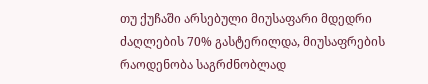თუ ქუჩაში არსებული მიუსაფარი მდედრი ძაღლების 70% გასტერილდა, მიუსაფრების რაოდენობა საგრძნობლად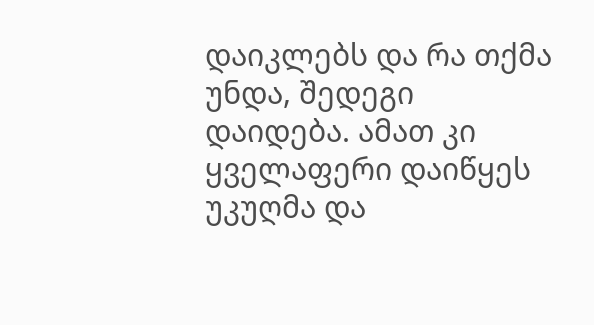დაიკლებს და რა თქმა უნდა, შედეგი დაიდება. ამათ კი ყველაფერი დაიწყეს უკუღმა და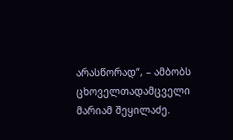არასწორად“, – ამბობს ცხოველთადამცველი მარიამ შეყილაძე.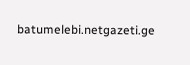batumelebi.netgazeti.ge